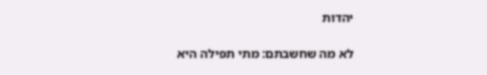יהדות

לא מה שחשבתם: מתי תפילה היא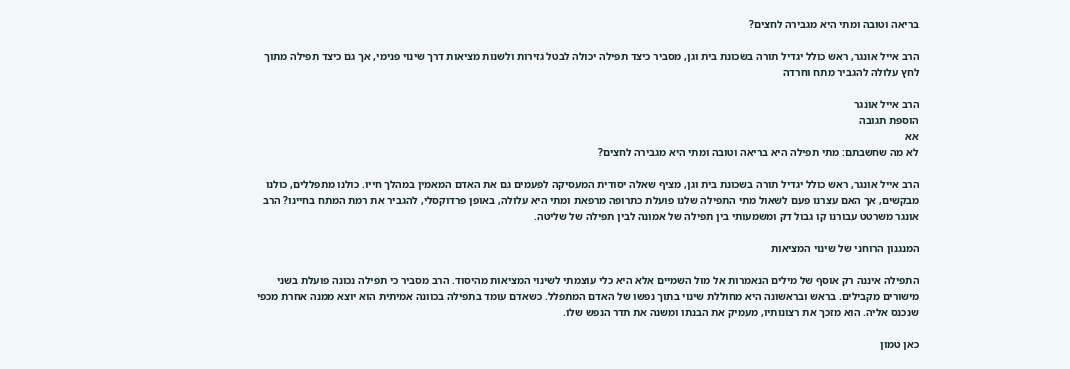בריאה וטובה ומתי היא מגבירה לחצים?

הרב אייל אונגר, ראש כולל יגדיל תורה בשכונת בית וגן, מסביר כיצד תפילה יכולה לבטל גזירות ולשנות מציאות דרך שינוי פנימי, אך גם כיצד תפילה מתוך לחץ עלולה להגביר מתח וחרדה

הרב אייל אונגר
הוספת תגובה
אא
לא מה שחשבתם: מתי תפילה היא בריאה וטובה ומתי היא מגבירה לחצים?

הרב אייל אונגר, ראש כולל יגדיל תורה בשכונת בית וגן, מציף שאלה יסודית המעסיקה לפעמים גם את האדם המאמין במהלך חייו. כולנו מתפללים, כולנו מבקשים, אך האם עצרנו פעם לשאול מתי התפילה שלנו פועלת כתרופה מרפאת ומתי היא עלולה, באופן פרדוקסלי, להגביר את רמת המתח בחיינו? הרב אונגר משרטט עבורנו קו גבול דק ומשמעותי בין תפילה של אמונה לבין תפילה של שליטה.

המנגנון הרוחני של שינוי המציאות

התפילה איננה רק אוסף של מילים הנאמרות אל מול השמיים אלא היא כלי עוצמתי לשינוי המציאות מהיסוד. הרב מסביר כי תפילה נכונה פועלת בשני מישורים מקבילים. בראש ובראשונה היא מחוללת שינוי בתוך נפשו של האדם המתפלל. כשאדם עומד בתפילה בכוונה אמיתית הוא יוצא ממנה אחרת מכפי שנכנס אליה. הוא מזכך את רצונותיו, מעמיק את הבנתו ומשנה את תדר הנפש שלו.

כאן טמון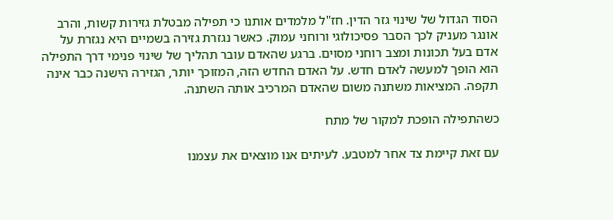הסוד הגדול של שינוי גזר הדין. חז"ל מלמדים אותנו כי תפילה מבטלת גזירות קשות, והרב אונגר מעניק לכך הסבר פסיכולוגי ורוחני עמוק. כאשר נגזרת גזירה בשמיים היא נגזרת על אדם בעל תכונות ומצב רוחני מסוים. ברגע שהאדם עובר תהליך של שינוי פנימי דרך התפילה הוא הופך למעשה לאדם חדש. על האדם החדש הזה, המזוכך יותר, הגזירה הישנה כבר אינה תקפה. המציאות משתנה משום שהאדם המרכיב אותה השתנה.

כשהתפילה הופכת למקור של מתח

עם זאת קיימת צד אחר למטבע. לעיתים אנו מוצאים את עצמנו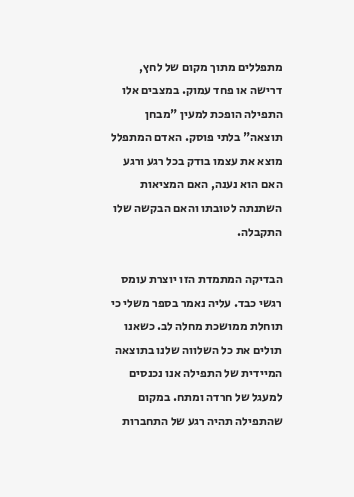מתפללים מתוך מקום של לחץ, דרישה או פחד עמוק. במצבים אלו התפילה הופכת למעין "מבחן תוצאה" בלתי פוסק. האדם המתפלל מוצא את עצמו בודק בכל רגע ורגע האם הוא נענה, האם המציאות השתנתה לטובתו והאם הבקשה שלו התקבלה.

הבדיקה המתמדת הזו יוצרת עומס רגשי כבד. עליה נאמר בספר משלי כי תוחלת ממושכת מחלה לב. כשאנו תולים את כל השלווה שלנו בתוצאה המיידית של התפילה אנו נכנסים למעגל של חרדה ומתח. במקום שהתפילה תהיה רגע של התחברות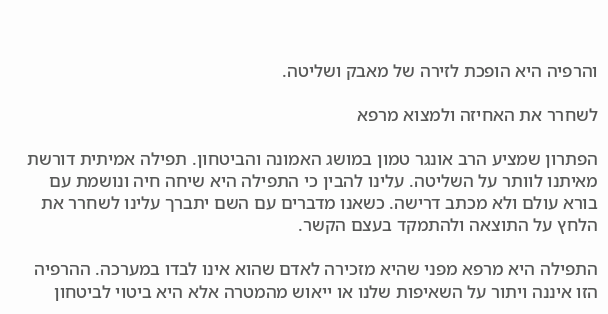והרפיה היא הופכת לזירה של מאבק ושליטה.

לשחרר את האחיזה ולמצוא מרפא

הפתרון שמציע הרב אונגר טמון במושג האמונה והביטחון. תפילה אמיתית דורשת מאיתנו לוותר על השליטה. עלינו להבין כי התפילה היא שיחה חיה ונושמת עם בורא עולם ולא מכתב דרישה. כשאנו מדברים עם השם יתברך עלינו לשחרר את הלחץ על התוצאה ולהתמקד בעצם הקשר.

התפילה היא מרפא מפני שהיא מזכירה לאדם שהוא אינו לבדו במערכה. ההרפיה הזו איננה ויתור על השאיפות שלנו או ייאוש מהמטרה אלא היא ביטוי לביטחון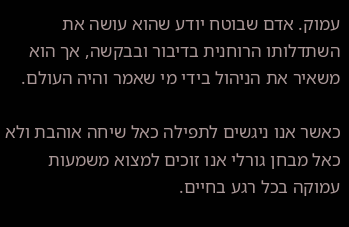עמוק. אדם שבוטח יודע שהוא עושה את השתדלותו הרוחנית בדיבור ובבקשה, אך הוא משאיר את הניהול בידי מי שאמר והיה העולם.

כאשר אנו ניגשים לתפילה כאל שיחה אוהבת ולא כאל מבחן גורלי אנו זוכים למצוא משמעות עמוקה בכל רגע בחיים.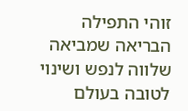זוהי התפילה הבריאה שמביאה שלווה לנפש ושינוי לטובה בעולם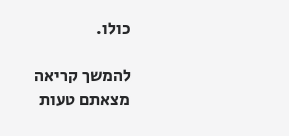כולו.

להמשך קריאה
מצאתם טעות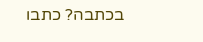בכתבה? כתבו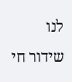לנו
שידור חי